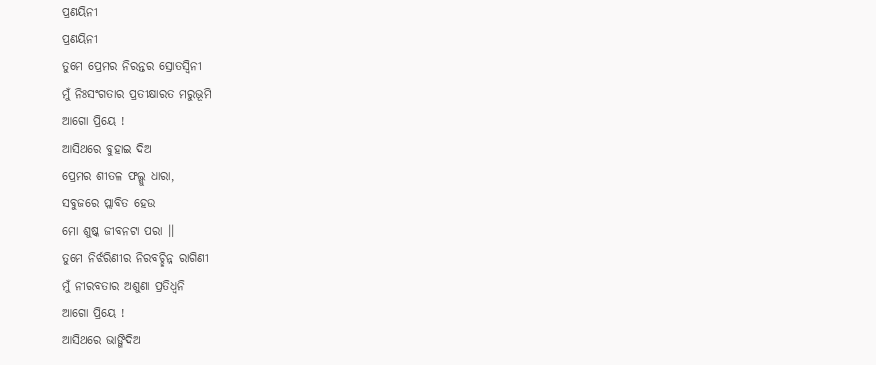ପ୍ରଣୟିନୀ
ପ୍ରଣୟିନୀ
ତୁମେ ପ୍ରେମର ନିରନ୍ତର ସ୍ରୋତସ୍ୱିନୀ
ମୁଁ ନିଃସଂଗତାର ପ୍ରତୀକ୍ଷାରତ ମରୁଭୂମି
ଆଗୋ ପ୍ରିୟେ !
ଆସିଥରେ ବୁହାଇ ଦିଅ
ପ୍ରେମର ଶୀତଳ ଫଲ୍ଗୁ ଧାରା,
ସବୁଜରେ ପ୍ଲାବିତ ହେଉ
ମୋ ଶୁଷ୍କ ଜୀବନଟା ପରା ।।
ତୁମେ ନିର୍ଝରିଣୀର ନିରବଚ୍ଛିନ୍ନ ରାଗିଣୀ
ମୁଁ ନୀରବତାର ଅଶୁଣା ପ୍ରତିଧ୍ବନି
ଆଗୋ ପ୍ରିୟେ !
ଆସିଥରେ ଭାଙ୍ଗିଦିଅ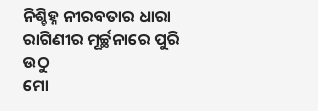ନିଶ୍ଚିହ୍ନ ନୀରବତାର ଧାରା
ରାଗିଣୀର ମୂର୍ଚ୍ଛନାରେ ପୁରି ଉଠୁ
ମୋ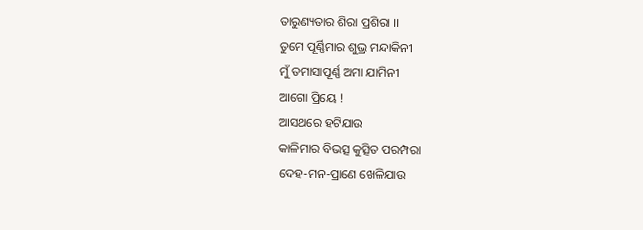ତାରୁଣ୍ୟତାର ଶିରା ପ୍ରଶିରା ।।
ତୁମେ ପୂର୍ଣ୍ଣିମାର ଶୁଭ୍ର ମନ୍ଦାକିନୀ
ମୁଁ ତମାସାପୂର୍ଣ୍ଣ ଅମା ଯାମିନୀ
ଆଗୋ ପ୍ରିୟେ !
ଆସଥରେ ହଟିଯାଉ
କାଳିମାର ବିଭତ୍ସ କୁତ୍ସିତ ପରମ୍ପରା
ଦେହ-ମନ-ପ୍ରାଣେ ଖେଳିଯାଉ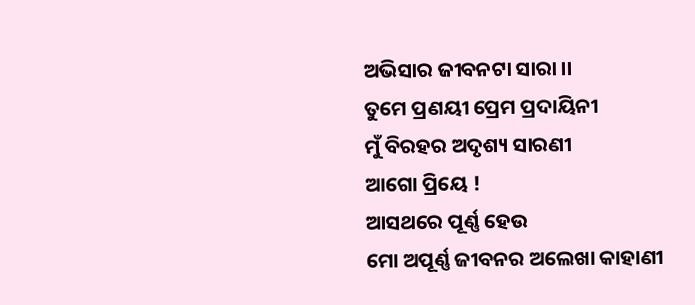ଅଭିସାର ଜୀବନଟା ସାରା ।।
ତୁମେ ପ୍ରଣୟୀ ପ୍ରେମ ପ୍ରଦାୟିନୀ
ମୁଁ ବିରହର ଅଦୃଶ୍ୟ ସାରଣୀ
ଆଗୋ ପ୍ରିୟେ !
ଆସଥରେ ପୂର୍ଣ୍ଣ ହେଉ
ମୋ ଅପୂର୍ଣ୍ଣ ଜୀବନର ଅଲେଖା କାହାଣୀ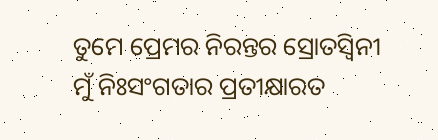ତୁମେ ପ୍ରେମର ନିରନ୍ତର ସ୍ରୋତସ୍ୱିନୀ
ମୁଁ ନିଃସଂଗତାର ପ୍ରତୀକ୍ଷାରତ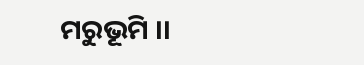ମରୁଭୂମି ।।